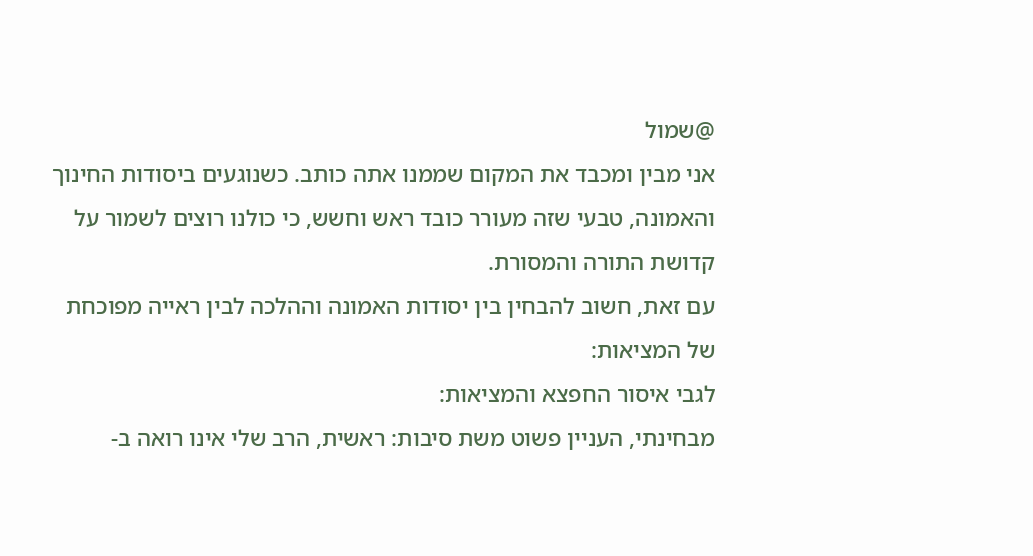@שמול
אני מבין ומכבד את המקום שממנו אתה כותב. כשנוגעים ביסודות החינוך והאמונה, טבעי שזה מעורר כובד ראש וחשש, כי כולנו רוצים לשמור על קדושת התורה והמסורת.
עם זאת, חשוב להבחין בין יסודות האמונה וההלכה לבין ראייה מפוכחת של המציאות:
לגבי איסור החפצא והמציאות:
מבחינתי, העניין פשוט משת סיבות: ראשית, הרב שלי אינו רואה ב-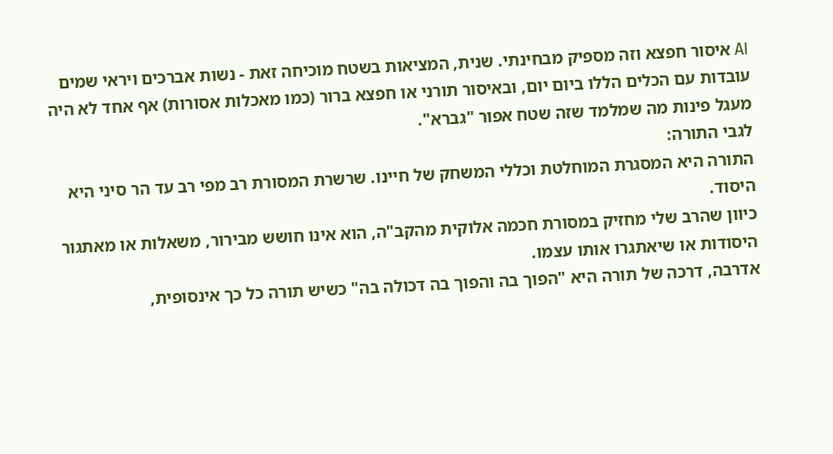AI איסור חפצא וזה מספיק מבחינתי. שנית, המציאות בשטח מוכיחה זאת - נשות אברכים ויראי שמים עובדות עם הכלים הללו ביום יום, ובאיסור תורני או חפצא ברור (כמו מאכלות אסורות) אף אחד לא היה מעגל פינות מה שמלמד שזה שטח אפור "גברא".
לגבי התורה:
התורה היא המסגרת המוחלטת וכללי המשחק של חיינו. שרשרת המסורת רב מפי רב עד הר סיני היא היסוד.
כיוון שהרב שלי מחזיק במסורת חכמה אלוקית מהקב"ה, הוא אינו חושש מבירור, משאלות או מאתגור היסודות או שיאתגרו אותו עצמו.
אדרבה, דרכה של תורה היא "הפוך בה והפוך בה דכולה בה" כשיש תורה כל כך אינסופית,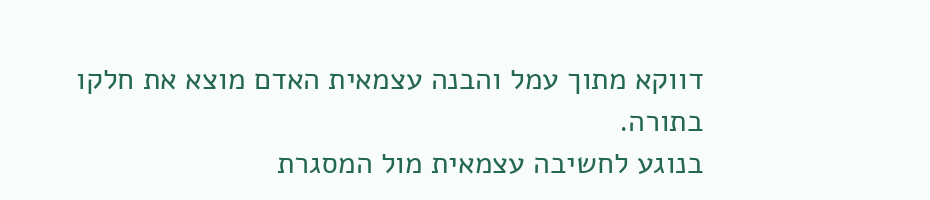דווקא מתוך עמל והבנה עצמאית האדם מוצא את חלקו בתורה.
בנוגע לחשיבה עצמאית מול המסגרת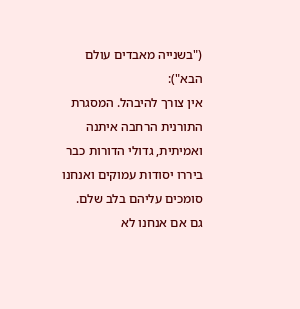("בשנייה מאבדים עולם הבא"):
אין צורך להיבהל. המסגרת התורנית הרחבה איתנה ואמיתית, גדולי הדורות כבר ביררו יסודות עמוקים ואנחנו סומכים עליהם בלב שלם.
גם אם אנחנו לא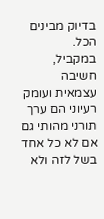בדיוק מבינים הכל.
במקביל, חשיבה עצמאית ועומק רעיוני הם ערך תורני מהותי גם אם לא כל אחד בשל לזה ולא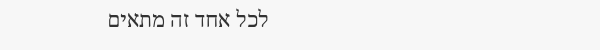לכל אחד זה מתאים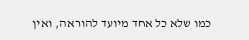כמו שלא כל אחד מיועד להוראה, ואין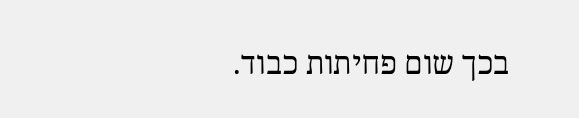בכך שום פחיתות כבוד.